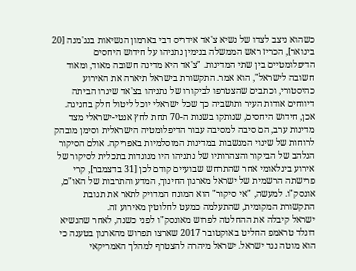כשהוא ניצב לצדו של נשיא צ'אד אידריס דבי בארמון הנשיאות בנג'מנה [20 בינואר], הכריז ראש הממשלה בנימין נתניהו על חידוש היחסים הדיפלומטיים בין שתי המדינות. "צ'אד היא מדינה חשובה מאוד, ומאוד חשובה לישראל", הוא אמר. התקשורת בישראל תיארה את האירוע כהיסטורי, וכתבים שהצטרפו לביקורו של נתניהו בצ'אד שיגרו הביתה דיווחים אודות העיר ותושביה כך שכל ישראלי יוכל ליטול חלק בחגיגה.
אכן, חידוש היחסים, שנותקו בשנות ה-70 תחת לחץ אנטי-ישראלי מצד מדינות ערב, הם סיבה למסיבה עבור הדיפלומטיה הישראלית וסימן מובהק לרוחות של שינוי המנשבות במדינות המוסלמיות באפריקה. אולם הסיקור הנלהב של הביקור והצהרותיו של נתניהו היו מנוגדות בתכלית לסיקור של אירוע בינלאומי אחר שהתרחש שבועיים קודם לכן [31 בדצמבר], קרי פרישתה הרשמית של ישראל מארגון החינוך, המדע והתרבות של האו"ם, אונסק"ו. למעשה, "אי סיקור" הוא המונח המדויק לתאר את תגובת התקשורת המקומית, שהתעלמה כמעט לחלוטין מאירוע זה.
ישראל קיבלה את ההחלטה לפרוש מאונסק"ו לפני כשנה, לאחר שהנשיא דונלד טראמפ החליט באוקטובר 2017 שארצו תפרוש מהארגון בטענה כי הוא מוטה נגד ישראל. ישראל מיהרה להצטרף למהלך האמריקאי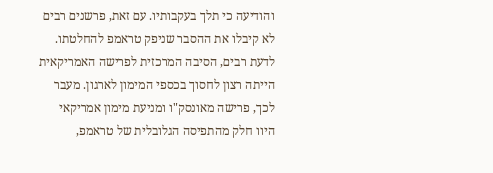והודיעה כי תלך בעקבותיו. עם זאת, פרשנים רבים לא קיבלו את ההסבר שניפק טראמפ להחלטתו. לדעת רבים, הסיבה המרכזית לפרישה האמריקאית הייתה רצון לחסוך בכספי המימון לארגון. מעבר לכך, פרישה מאונסק"ו ומניעת מימון אמריקאי היוו חלק מהתפיסה הגלובלית של טראמפ,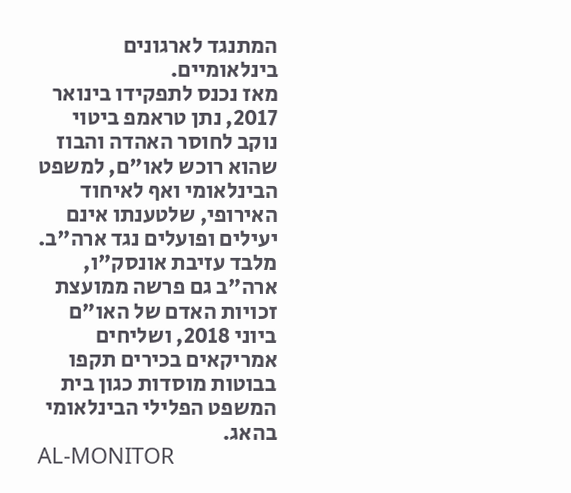המתנגד לארגונים בינלאומיים.
מאז נכנס לתפקידו בינואר 2017, נתן טראמפ ביטוי נוקב לחוסר האהדה והבוז שהוא רוכש לאו"ם, למשפט הבינלאומי ואף לאיחוד האירופי, שלטענתו אינם יעילים ופועלים נגד ארה"ב. מלבד עזיבת אונסק"ו, ארה"ב גם פרשה ממועצת זכויות האדם של האו"ם ביוני 2018, ושליחים אמריקאים בכירים תקפו בבוטות מוסדות כגון בית המשפט הפלילי הבינלאומי בהאג.
AL-MONITOR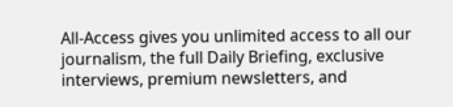All-Access gives you unlimited access to all our journalism, the full Daily Briefing, exclusive interviews, premium newsletters, and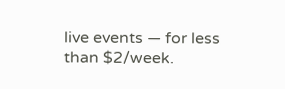live events — for less than $2/week.